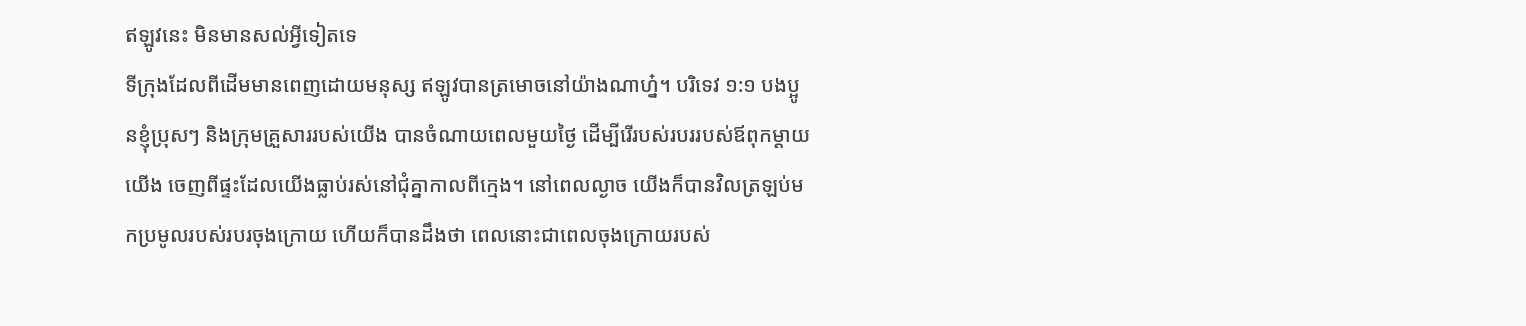ឥឡូវនេះ មិនមានសល់អ្វីទៀតទេ
ទីក្រុងដែលពីដើមមានពេញដោយមនុស្ស ឥឡូវបានត្រមោចនៅយ៉ាងណាហ្ន៎។ បរិទេវ ១:១ បងប្អូនខ្ញុំប្រុសៗ និងក្រុមគ្រួសាររបស់យើង បានចំណាយពេលមួយថ្ងៃ ដើម្បីរើរបស់របររបស់ឪពុកម្តាយយើង ចេញពីផ្ទះដែលយើងធ្លាប់រស់នៅជុំគ្នាកាលពីក្មេង។ នៅពេលល្ងាច យើងក៏បានវិលត្រឡប់មកប្រមូលរបស់របរចុងក្រោយ ហើយក៏បានដឹងថា ពេលនោះជាពេលចុងក្រោយរបស់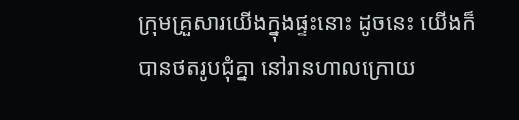ក្រុមគ្រួសារយើងក្នុងផ្ទះនោះ ដូចនេះ យើងក៏បានថតរូបជុំគ្នា នៅរានហាលក្រោយ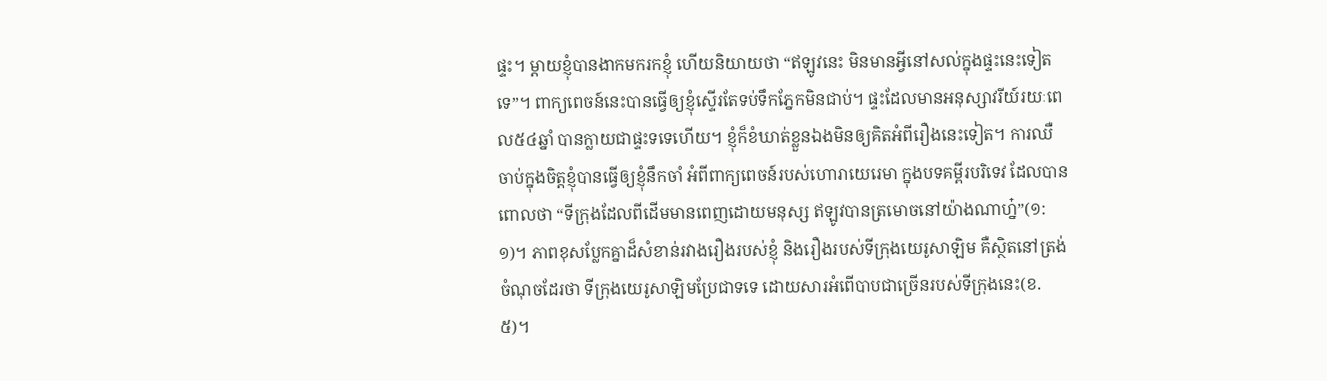ផ្ទះ។ ម្តាយខ្ញុំបានងាកមករកខ្ញុំ ហើយនិយាយថា “ឥឡូវនេះ មិនមានអ្វីនៅសល់ក្នុងផ្ទះនេះទៀតទេ”។ ពាក្យពេចន៍នេះបានធ្វើឲ្យខ្ញុំស្ទើរតែទប់ទឹកភ្នែកមិនជាប់។ ផ្ទះដែលមានអនុស្សាវរីយ៍រយៈពេល៥៤ឆ្នាំ បានក្លាយជាផ្ទះទទេហើយ។ ខ្ញុំក៏ខំឃាត់ខ្លួនឯងមិនឲ្យគិតអំពីរឿងនេះទៀត។ ការឈឺចាប់ក្នុងចិត្តខ្ញុំបានធ្វើឲ្យខ្ញុំនឹកចាំ អំពីពាក្យពេចន៍របស់ហោរាយេរេមា ក្នុងបទគម្ពីរបរិទេវ ដែលបានពោលថា “ទីក្រុងដែលពីដើមមានពេញដោយមនុស្ស ឥឡូវបានត្រមោចនៅយ៉ាងណាហ្ន៎”(១:១)។ ភាពខុសប្លែកគ្នាដ៏សំខាន់រវាងរឿងរបស់ខ្ញុំ និងរឿងរបស់ទីក្រុងយេរូសាឡិម គឺស្ថិតនៅត្រង់ចំណុចដែរថា ទីក្រុងយេរូសាឡិមប្រែជាទទេ ដោយសារអំពើបាបជាច្រើនរបស់ទីក្រុងនេះ(ខ.៥)។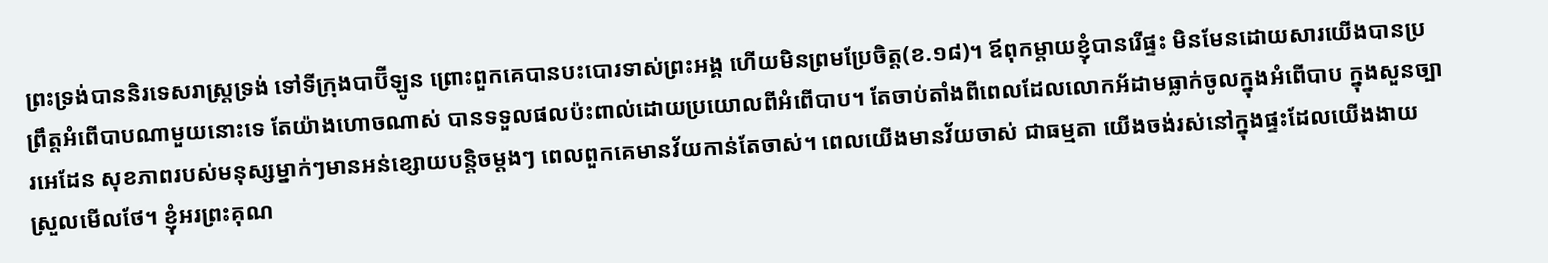ព្រះទ្រង់បាននិរទេសរាស្រ្តទ្រង់ ទៅទីក្រុងបាប៊ីឡូន ព្រោះពួកគេបានបះបោរទាស់ព្រះអង្គ ហើយមិនព្រមប្រែចិត្ត(ខ.១៨)។ ឪពុកម្តាយខ្ញុំបានរើផ្ទះ មិនមែនដោយសារយើងបានប្រព្រឹត្តអំពើបាបណាមួយនោះទេ តែយ៉ាងហោចណាស់ បានទទួលផលប៉ះពាល់ដោយប្រយោលពីអំពើបាប។ តែចាប់តាំងពីពេលដែលលោកអ័ដាមធ្លាក់ចូលក្នុងអំពើបាប ក្នុងសួនច្បារអេដែន សុខភាពរបស់មនុស្សម្នាក់ៗមានអន់ខ្សោយបន្តិចម្តងៗ ពេលពួកគេមានវ័យកាន់តែចាស់។ ពេលយើងមានវ័យចាស់ ជាធម្មតា យើងចង់រស់នៅក្នុងផ្ទះដែលយើងងាយស្រួលមើលថែ។ ខ្ញុំអរព្រះគុណ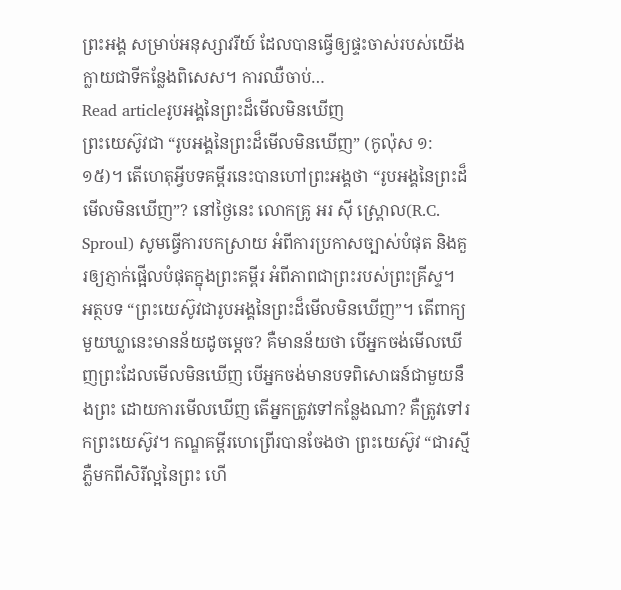ព្រះអង្គ សម្រាប់អនុស្សាវរីយ៍ ដែលបានធ្វើឲ្យផ្ទះចាស់របស់យើង ក្លាយជាទីកន្លែងពិសេស។ ការឈឺចាប់…
Read articleរូបអង្គនៃព្រះដ៏មើលមិនឃើញ
ព្រះយេស៊ូវជា “រូបអង្គនៃព្រះដ៏មើលមិនឃើញ” (កូល៉ុស ១:១៥)។ តើហេតុអ្វីបទគម្ពីរនេះបានហៅព្រះអង្គថា “រូបអង្គនៃព្រះដ៏មើលមិនឃើញ”? នៅថ្ងៃនេះ លោកគ្រូ អរ ស៊ី ស្ព្រោល(R.C. Sproul) សូមធ្វើការបកស្រាយ អំពីការប្រកាសច្បាស់បំផុត និងគួរឲ្យភ្ញាក់ផ្អើលបំផុតក្នុងព្រះគម្ពីរ អំពីភាពជាព្រះរបស់ព្រះគ្រីស្ទ។ អត្ថបទ “ព្រះយេស៊ូវជារូបអង្គនៃព្រះដ៏មើលមិនឃើញ”។ តើពាក្យមួយឃ្លានេះមានន័យដូចម្តេច? គឺមានន័យថា បើអ្នកចង់មើលឃើញព្រះដែលមើលមិនឃើញ បើអ្នកចង់មានបទពិសោធន៍ជាមួយនឹងព្រះ ដោយការមើលឃើញ តើអ្នកត្រូវទៅកន្លែងណា? គឺត្រូវទៅរកព្រះយេស៊ូវ។ កណ្ឌគម្ពីរហេព្រើរបានចែងថា ព្រះយេស៊ូវ “ជារស្មីភ្លឺមកពីសិរីល្អនៃព្រះ ហើ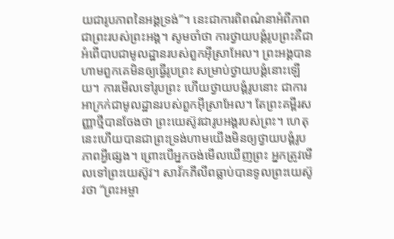យជារូបភាពនៃអង្គទ្រង់”។ នេះជាការពិពណ៌នាអំពីភាពជាព្រះរបស់ព្រះអង្គ។ សូមចាំថា ការថ្វាយបង្គំរូបព្រះគឺជាអំពើបាបជាមូលដ្ឋានរបស់ពួកអ៊ីស្រាអែល។ ព្រះអង្គបានហាមពួកគេមិនឲ្យធ្វើរូបព្រះ សម្រាប់ថ្វាយបង្គំនោះឡើយ។ ការមើលទៅរូបព្រះ ហើយថ្វាយបង្គំរូបនោះ ជាការអាក្រក់ជាមូលដ្ឋានរបស់ពួកអ៊ីស្រាអែល។ តែព្រះគម្ពីរសញ្ញាថ្មីបានចែងថា ព្រះយេស៊ូវជារូបអង្គរបស់ព្រះ។ ហេតុនេះហើយបានជាព្រះទ្រង់ហាមយើងមិនឲ្យថ្វាយបង្គំរូបភាពអ្វីផ្សេង។ ព្រោះបើអ្នកចង់មើលឃើញព្រះ អ្នកត្រូវមើលទៅព្រះយេស៊ូវ។ សាវ័កភីលីពធ្លាប់បានទូលព្រះយេស៊ូវថា “ព្រះអម្ចា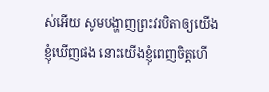ស់អើយ សូមបង្ហាញព្រះវរបិតាឲ្យយើងខ្ញុំឃើញផង នោះយើងខ្ញុំពេញចិត្តហើ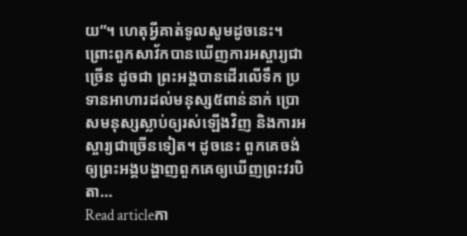យ”។ ហេតុអ្វីគាត់ទូលសូមដូចនេះ។ ព្រោះពួកសាវ័កបានឃើញការអស្ចារ្យជាច្រើន ដូចជា ព្រះអង្គបានដើរលើទឹក ប្រទានអាហារដល់មនុស្ស៥ពាន់នាក់ ប្រោសមនុស្សស្លាប់ឲ្យរស់ឡើងវិញ និងការអស្ចារ្យជាច្រើនទៀត។ ដូចនេះ ពួកគេចង់ឲ្យព្រះអង្គបង្ហាញពួកគេឲ្យឃើញព្រះវរបិតា…
Read articleកា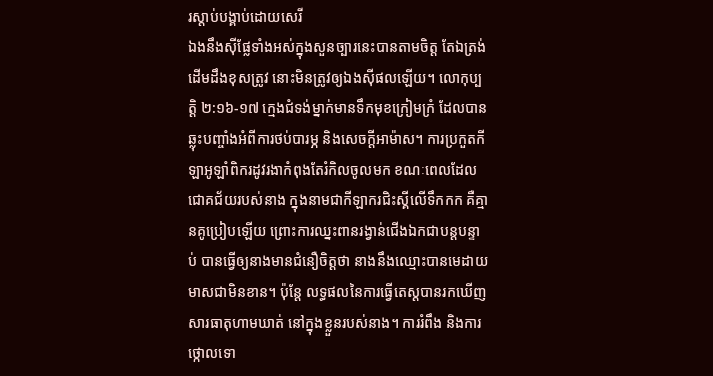រស្តាប់បង្គាប់ដោយសេរី
ឯងនឹងស៊ីផ្លែទាំងអស់ក្នុងសួនច្បារនេះបានតាមចិត្ត តែឯត្រង់ដើមដឹងខុសត្រូវ នោះមិនត្រូវឲ្យឯងស៊ីផលឡើយ។ លោកុប្បត្តិ ២:១៦-១៧ ក្មេងជំទង់ម្នាក់មានទឹកមុខក្រៀមក្រំ ដែលបានឆ្លុះបញ្ចាំងអំពីការថប់បារម្ភ និងសេចក្តីអាម៉ាស។ ការប្រកួតកីឡាអូឡាំពិករដូវរងាកំពុងតែរំកិលចូលមក ខណៈពេលដែលជោគជ័យរបស់នាង ក្នុងនាមជាកីឡាករជិះស្គីលើទឹកកក គឺគ្មានគូប្រៀបឡើយ ព្រោះការឈ្នះពានរង្វាន់ជើងឯកជាបន្តបន្ទាប់ បានធ្វើឲ្យនាងមានជំនឿចិត្តថា នាងនឹងឈ្មោះបានមេដាយមាសជាមិនខាន។ ប៉ុន្តែ លទ្ធផលនៃការធ្វើតេស្តបានរកឃើញសារធាតុហាមឃាត់ នៅក្នុងខ្លួនរបស់នាង។ ការរំពឹង និងការថ្កោលទោ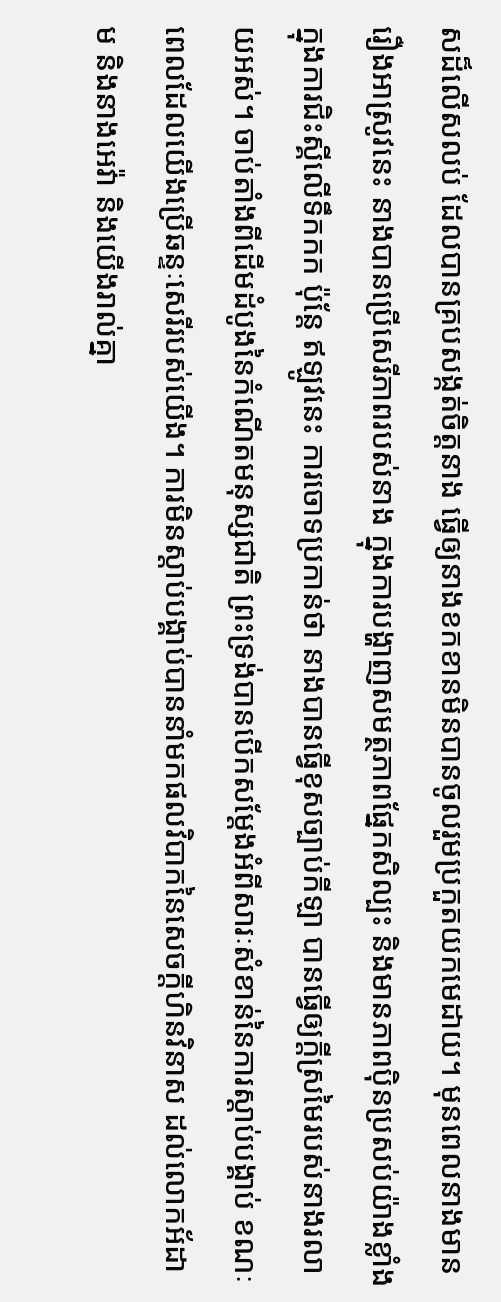សដ៏លើសលប់ ដែលបានគ្របសង្កត់ចិត្តនាង ធ្វើឲ្យនាងខកខានមិនបានចូលរួមប្រកួតយកមេដាយ។ មុនពេលនាងមានរឿងអាស្រូវនេះ នាងបានប្រើសេរីភាពរបស់នាង ក្នុងការបង្ហាញសមត្ថភាពផ្នែកសិល្បះ និងមានភាពប៉ិនប្រសប់យ៉ាងខ្លាំង ក្នុងការជិះស្គីលើទឹកកក ប៉ុន្តែ ឥឡូវនេះ ការចោទប្រកាន់ថា នាងបានធ្វើខុសច្បាប់កីឡា បានធ្វើឲ្យក្តីស្រមៃរបស់នាងរលាយអស់។ ចាប់តាំងពីដើមដំបូងនៃកំណើតមនុស្សជាតិ ព្រះទ្រង់បានបើកសម្តែងអំពីសារៈសំខាន់នៃការស្តាប់បង្គាប់ ខណៈពេលដែលយើងប្រើឆន្ទៈសេរីរបស់យើង។ ការមិនស្តាប់បង្គាប់បាននាំមកផលវិបាកនៃសេចក្តីហិនវិនាស ដល់លោកអ័ដាម និងនាងអេវ៉ា និងយើងរាល់គ្នា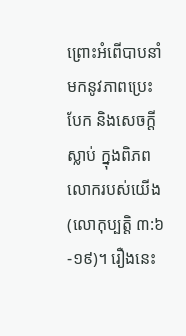ព្រោះអំពើបាបនាំមកនូវភាពប្រេះបែក និងសេចក្តីស្លាប់ ក្នុងពិភពលោករបស់យើង(លោកុប្បត្តិ ៣:៦-១៩)។ រឿងនេះ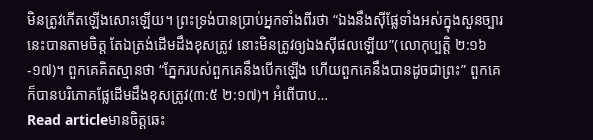មិនត្រូវកើតឡើងសោះឡើយ។ ព្រះទ្រង់បានប្រាប់អ្នកទាំងពីរថា “ឯងនឹងស៊ីផ្លែទាំងអស់ក្នុងសួនច្បារនេះបានតាមចិត្ត តែឯត្រង់ដើមដឹងខុសត្រូវ នោះមិនត្រូវឲ្យឯងស៊ីផលឡើយ”(លោកុប្បត្តិ ២:១៦-១៧)។ ពួកគេគិតស្មានថា “ភ្នែករបស់ពួកគេនឹងបើកឡើង ហើយពួកគេនឹងបានដូចជាព្រះ” ពួកគេក៏បានបរិភោគផ្លែដើមដឹងខុសត្រូវ(៣:៥ ២:១៧)។ អំពើបាប…
Read articleមានចិត្តឆេះ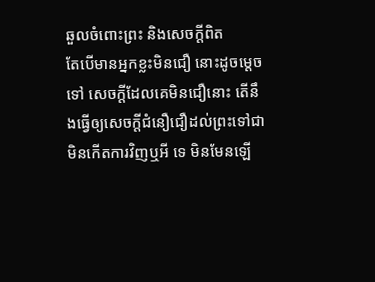ឆួលចំពោះព្រះ និងសេចក្តីពិត
តែបើមានអ្នកខ្លះមិនជឿ នោះដូចម្តេចទៅ សេចក្តីដែលគេមិនជឿនោះ តើនឹងធ្វើឲ្យសេចក្តីជំនឿជឿដល់ព្រះទៅជាមិនកើតការវិញឬអី ទេ មិនមែនឡើ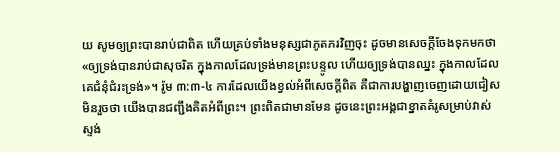យ សូមឲ្យព្រះបានរាប់ជាពិត ហើយគ្រប់ទាំងមនុស្សជាភូតភរវិញចុះ ដូចមានសេចក្តីចែងទុកមកថា «ឲ្យទ្រង់បានរាប់ជាសុចរិត ក្នុងកាលដែលទ្រង់មានព្រះបន្ទូល ហើយឲ្យទ្រង់បានឈ្នះ ក្នុងកាលដែលគេជំនុំជំរះទ្រង់»។ រ៉ូម ៣:៣-៤ ការដែលយើងខ្វល់អំពីសេចក្តីពិត គឺជាការបង្ហាញចេញដោយជៀសមិនរួចថា យើងបានជញ្ជឹងគិតអំពីព្រះ។ ព្រះពិតជាមានមែន ដូចនេះព្រះអង្គជាខ្នាតគំរូសម្រាប់វាស់ស្ទង់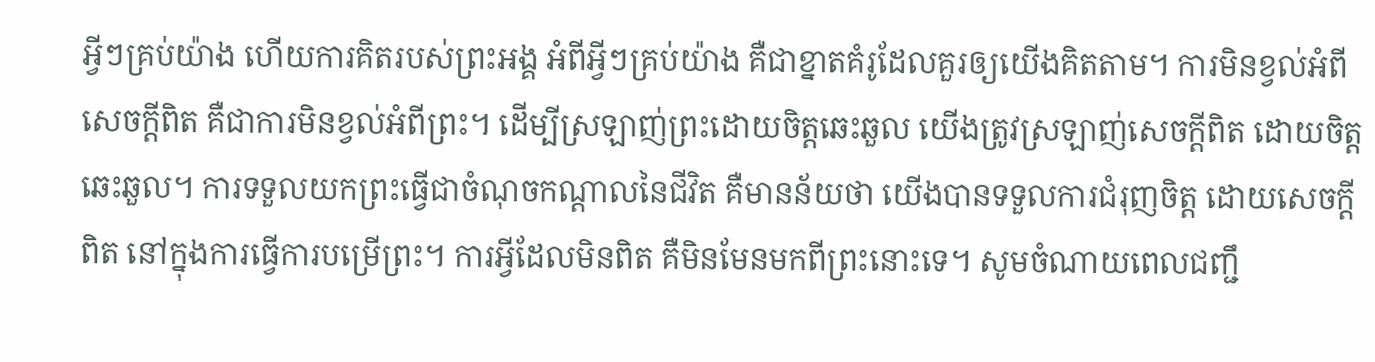អ្វីៗគ្រប់យ៉ាង ហើយការគិតរបស់ព្រះអង្គ អំពីអ្វីៗគ្រប់យ៉ាង គឺជាខ្នាតគំរូដែលគួរឲ្យយើងគិតតាម។ ការមិនខ្វល់អំពីសេចក្តីពិត គឺជាការមិនខ្វល់អំពីព្រះ។ ដើម្បីស្រឡាញ់ព្រះដោយចិត្តឆេះឆួល យើងត្រូវស្រឡាញ់សេចក្តីពិត ដោយចិត្តឆេះឆួល។ ការទទួលយកព្រះធ្វើជាចំណុចកណ្តាលនៃជីវិត គឺមានន័យថា យើងបានទទួលការជំរុញចិត្ត ដោយសេចក្តីពិត នៅក្នុងការធ្វើការបម្រើព្រះ។ ការអ្វីដែលមិនពិត គឺមិនមែនមកពីព្រះនោះទេ។ សូមចំណាយពេលជញ្ជឹ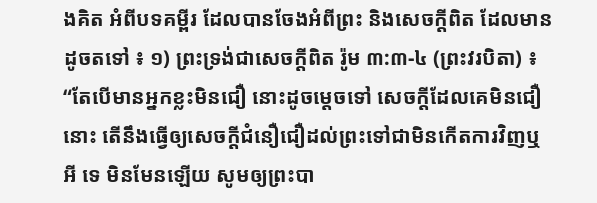ងគិត អំពីបទគម្ពីរ ដែលបានចែងអំពីព្រះ និងសេចក្តីពិត ដែលមានដូចតទៅ ៖ ១) ព្រះទ្រង់ជាសេចក្តីពិត រ៉ូម ៣:៣-៤ (ព្រះវរបិតា) ៖ “តែបើមានអ្នកខ្លះមិនជឿ នោះដូចម្តេចទៅ សេចក្តីដែលគេមិនជឿនោះ តើនឹងធ្វើឲ្យសេចក្តីជំនឿជឿដល់ព្រះទៅជាមិនកើតការវិញឬអី ទេ មិនមែនឡើយ សូមឲ្យព្រះបា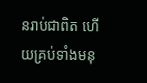នរាប់ជាពិត ហើយគ្រប់ទាំងមនុ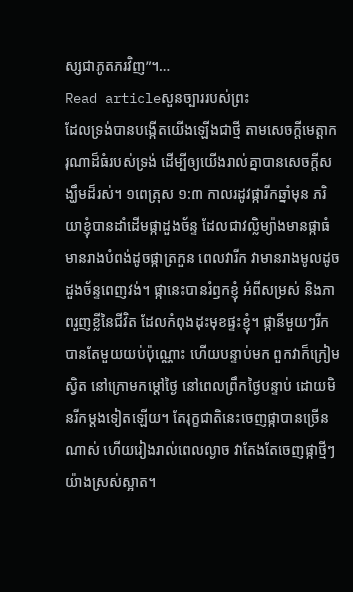ស្សជាភូតភរវិញ”។…
Read articleសួនច្បាររបស់ព្រះ
ដែលទ្រង់បានបង្កើតយើងឡើងជាថ្មី តាមសេចក្តីមេត្តាករុណាដ៏ធំរបស់ទ្រង់ ដើម្បីឲ្យយើងរាល់គ្នាបានសេចក្តីសង្ឃឹមដ៏រស់។ ១ពេត្រុស ១:៣ កាលរដូវផ្ការីកឆ្នាំមុន ភរិយាខ្ញុំបានដាំដើមផ្កាដួងច័ន្ទ ដែលជាវល្លិម្យ៉ាងមានផ្កាធំ មានរាងបំពង់ដូចផ្កាត្រកួន ពេលវារីក វាមានរាងមូលដូចដួងច័ន្ទពេញវង់។ ផ្កានេះបានរំឭកខ្ញុំ អំពីសម្រស់ និងភាពរួញខ្លីនៃជីវិត ដែលកំពុងដុះមុខផ្ទះខ្ញុំ។ ផ្កានីមួយៗរីកបានតែមួយយប់ប៉ុណ្ណោះ ហើយបន្ទាប់មក ពួកវាក៏ក្រៀមស្វិត នៅក្រោមកម្តៅថ្ងៃ នៅពេលព្រឹកថ្ងៃបន្ទាប់ ដោយមិនរីកម្តងទៀតឡើយ។ តែរុក្ខជាតិនេះចេញផ្កាបានច្រើនណាស់ ហើយរៀងរាល់ពេលល្ងាច វាតែងតែចេញផ្កាថ្មីៗយ៉ាងស្រស់ស្អាត។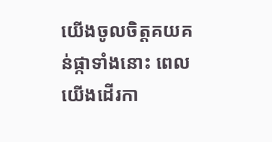យើងចូលចិត្តគយគន់ផ្កាទាំងនោះ ពេលយើងដើរកា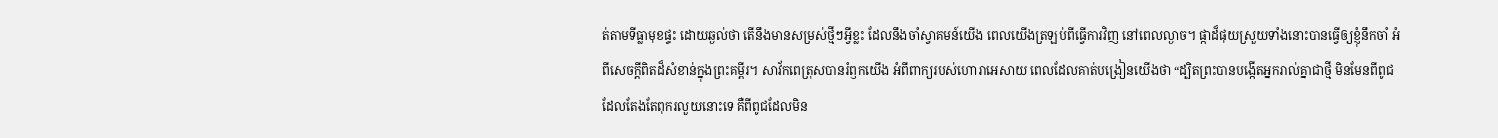ត់តាមទីធ្លាមុខផ្ទះ ដោយឆ្ងល់ថា តើនឹងមានសម្រស់ថ្មីៗអ្វីខ្លះ ដែលនឹងចាំស្វាគមន៍យើង ពេលយើងត្រឡប់ពីធ្វើការវិញ នៅពេលល្ងាច។ ផ្កាដ៏ផុយស្រួយទាំងនោះបានធ្វើឲ្យខ្ញុំនឹកចាំ អំពីសេចក្តីពិតដ៏សំខាន់ក្នុងព្រះគម្ពីរ។ សាវ័កពេត្រុសបានរំឭកយើង អំពីពាក្យរបស់ហោរាអេសាយ ពេលដែលគាត់បង្រៀនយើងថា “ដ្បិតព្រះបានបង្កើតអ្នករាល់គ្នាជាថ្មី មិនមែនពីពូជដែលតែងតែពុករលួយនោះទេ គឺពីពូជដែលមិន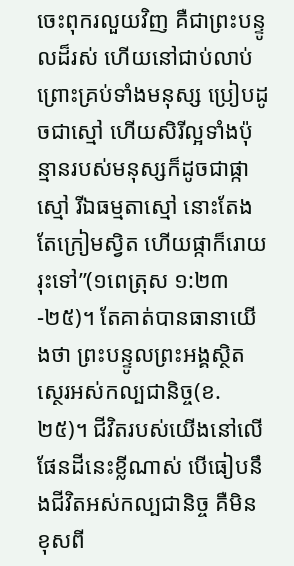ចេះពុករលួយវិញ គឺជាព្រះបន្ទូលដ៏រស់ ហើយនៅជាប់លាប់ ព្រោះគ្រប់ទាំងមនុស្ស ប្រៀបដូចជាស្មៅ ហើយសិរីល្អទាំងប៉ុន្មានរបស់មនុស្សក៏ដូចជាផ្កាស្មៅ រីឯធម្មតាស្មៅ នោះតែងតែក្រៀមស្វិត ហើយផ្កាក៏រោយរុះទៅ”(១ពេត្រុស ១:២៣-២៥)។ តែគាត់បានធានាយើងថា ព្រះបន្ទូលព្រះអង្គស្ថិតស្ថេរអស់កល្បជានិច្ច(ខ.២៥)។ ជីវិតរបស់យើងនៅលើផែនដីនេះខ្លីណាស់ បើធៀបនឹងជីវិតអស់កល្បជានិច្ច គឺមិនខុសពី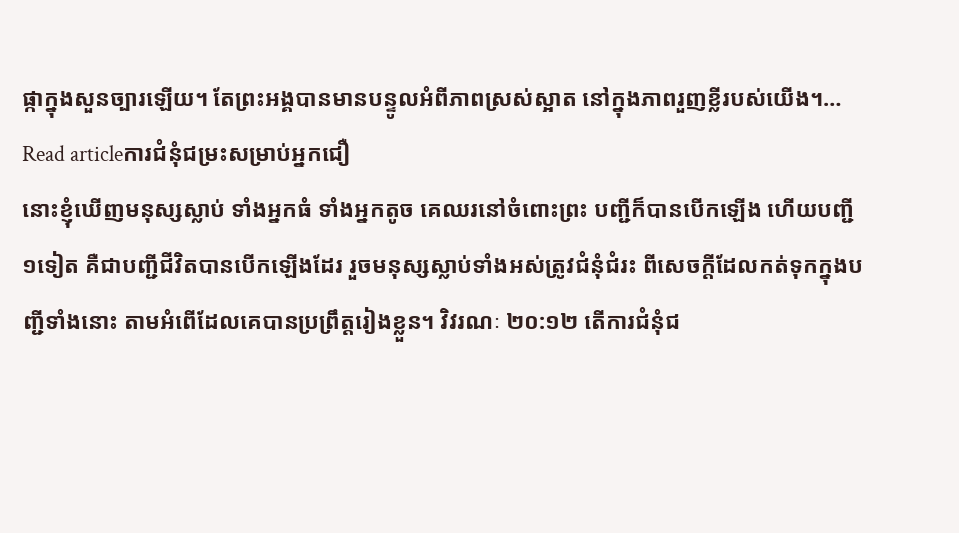ផ្កាក្នុងសួនច្បារឡើយ។ តែព្រះអង្គបានមានបន្ទូលអំពីភាពស្រស់ស្អាត នៅក្នុងភាពរួញខ្លីរបស់យើង។…
Read articleការជំនុំជម្រះសម្រាប់អ្នកជឿ
នោះខ្ញុំឃើញមនុស្សស្លាប់ ទាំងអ្នកធំ ទាំងអ្នកតូច គេឈរនៅចំពោះព្រះ បញ្ជីក៏បានបើកឡើង ហើយបញ្ជី១ទៀត គឺជាបញ្ជីជីវិតបានបើកឡើងដែរ រួចមនុស្សស្លាប់ទាំងអស់ត្រូវជំនុំជំរះ ពីសេចក្តីដែលកត់ទុកក្នុងបញ្ជីទាំងនោះ តាមអំពើដែលគេបានប្រព្រឹត្តរៀងខ្លួន។ វិវរណៈ ២០:១២ តើការជំនុំជ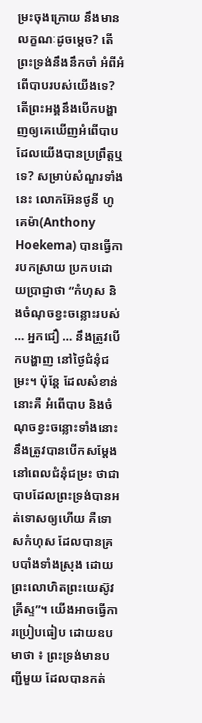ម្រះចុងក្រោយ នឹងមានលក្ខណៈដូចម្តេច? តើព្រះទ្រង់នឹងនឹកចាំ អំពីអំពើបាបរបស់យើងទេ? តើព្រះអង្គនឹងបើកបង្ហាញឲ្យគេឃើញអំពើបាប ដែលយើងបានប្រព្រឹត្តឬទេ? សម្រាប់សំណួរទាំងនេះ លោកអ៊ែនថូនី ហូគេម៉ា(Anthony Hoekema) បានធ្វើការបកស្រាយ ប្រកបដោយប្រាជ្ញាថា “កំហុស និងចំណុចខ្វះចន្លោះរបស់ … អ្នកជឿ … នឹងត្រូវបើកបង្ហាញ នៅថ្ងៃជំនុំជម្រះ។ ប៉ុន្តែ ដែលសំខាន់នោះគឺ អំពើបាប និងចំណុចខ្វះចន្លោះទាំងនោះ នឹងត្រូវបានបើកសម្ដែង នៅពេលជំនុំជម្រះ ថាជាបាបដែលព្រះទ្រង់បានអត់ទោសឲ្យហើយ គឺទោសកំហុស ដែលបានគ្របបាំងទាំងស្រុង ដោយព្រះលោហិតព្រះយេស៊ូវគ្រីស្ទ”។ យើងអាចធ្វើការប្រៀបធៀប ដោយឧបមាថា ៖ ព្រះទ្រង់មានបញ្ជីមួយ ដែលបានកត់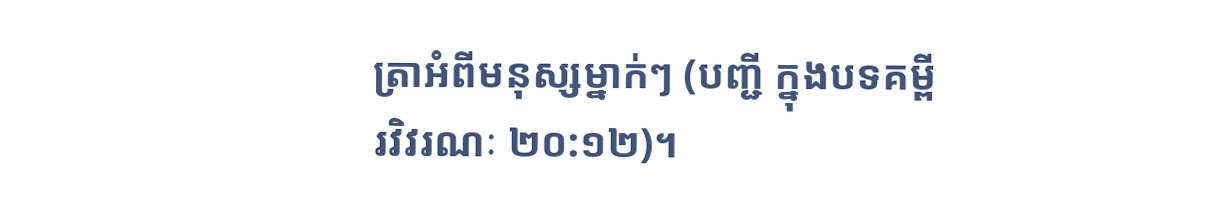ត្រាអំពីមនុស្សម្នាក់ៗ (បញ្ជី ក្នុងបទគម្ពីរវិវរណៈ ២០:១២)។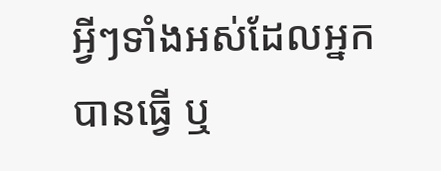អ្វីៗទាំងអស់ដែលអ្នកបានធ្វើ ឬ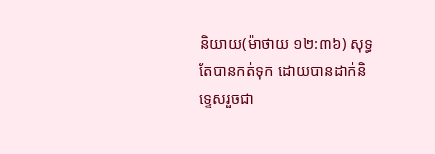និយាយ(ម៉ាថាយ ១២:៣៦) សុទ្ធតែបានកត់ទុក ដោយបានដាក់និទ្ទេសរួចជា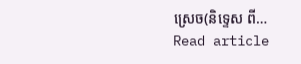ស្រេច(និទ្ទេស ពី…
Read article